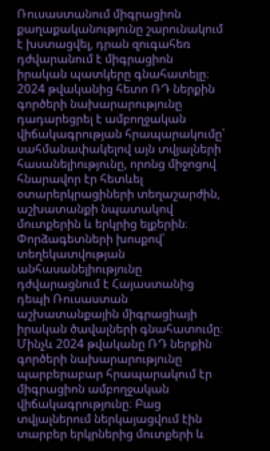Ռուսաստանում միգրացիոն քաղաքականությունը շարունակում է խստացվել, դրան զուգահեռ դժվարանում է միգրացիոն իրական պատկերը գնահատելը։ 2024 թվականից հետո ՌԴ ներքին գործերի նախարարությունը դադարեցրել է ամբողջական վիճակագրության հրապարակումը՝ սահմանափակելով այն տվյալների հասանելիությունը, որոնց միջոցով հնարավոր էր հետևել օտարերկրացիների տեղաշարժին, աշխատանքի նպատակով մուտքերին և երկրից ելքերին։ Փորձագետների խոսքով՝ տեղեկատվության անհասանելիությունը դժվարացնում է Հայաստանից դեպի Ռուսաստան աշխատանքային միգրացիայի իրական ծավալների գնահատումը։
Մինչև 2024 թվականը ՌԴ ներքին գործերի նախարարությունը պարբերաբար հրապարակում էր միգրացիոն ամբողջական վիճակագրությունը։ Բաց տվյալներում ներկայացվում էին տարբեր երկրներից մուտքերի և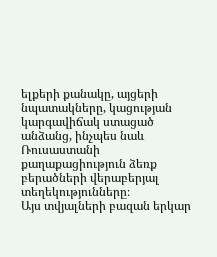ելքերի քանակը, այցերի նպատակները, կացության կարգավիճակ ստացած անձանց, ինչպես նաև Ռուսաստանի քաղաքացիություն ձեռք բերածների վերաբերյալ տեղեկությունները։
Այս տվյալների բազան երկար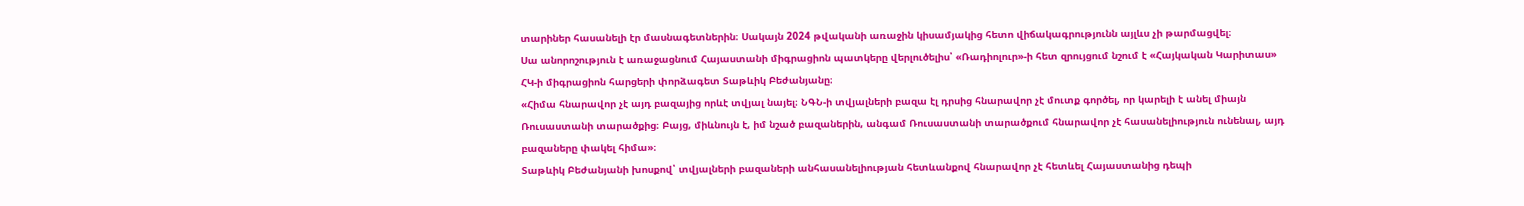տարիներ հասանելի էր մասնագետներին։ Սակայն 2024 թվականի առաջին կիսամյակից հետո վիճակագրությունն այլևս չի թարմացվել։
Սա անորոշություն է առաջացնում Հայաստանի միգրացիոն պատկերը վերլուծելիս՝ «Ռադիոլուր»-ի հետ զրույցում նշում է «Հայկական Կարիտաս» ՀԿ-ի միգրացիոն հարցերի փորձագետ Տաթևիկ Բեժանյանը։
«Հիմա հնարավոր չէ այդ բազայից որևէ տվյալ նայել։ ՆԳՆ-ի տվյալների բազա էլ դրսից հնարավոր չէ մուտք գործել, որ կարելի է անել միայն Ռուսաստանի տարածքից։ Բայց, միևնույն է, իմ նշած բազաներին, անգամ Ռուսաստանի տարածքում հնարավոր չէ հասանելիություն ունենալ, այդ բազաները փակել հիմա»։
Տաթևիկ Բեժանյանի խոսքով՝ տվյալների բազաների անհասանելիության հետևանքով հնարավոր չէ հետևել Հայաստանից դեպի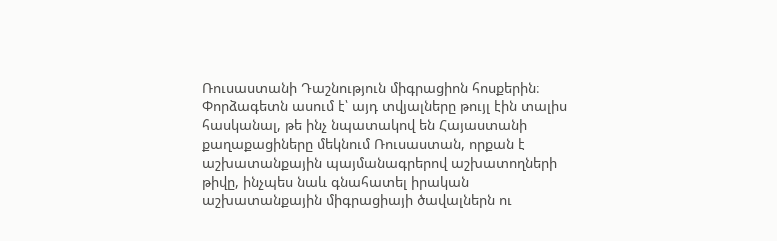Ռուսաստանի Դաշնություն միգրացիոն հոսքերին։ Փորձագետն ասում է՝ այդ տվյալները թույլ էին տալիս հասկանալ, թե ինչ նպատակով են Հայաստանի քաղաքացիները մեկնում Ռուսաստան, որքան է աշխատանքային պայմանագրերով աշխատողների թիվը, ինչպես նաև գնահատել իրական աշխատանքային միգրացիայի ծավալներն ու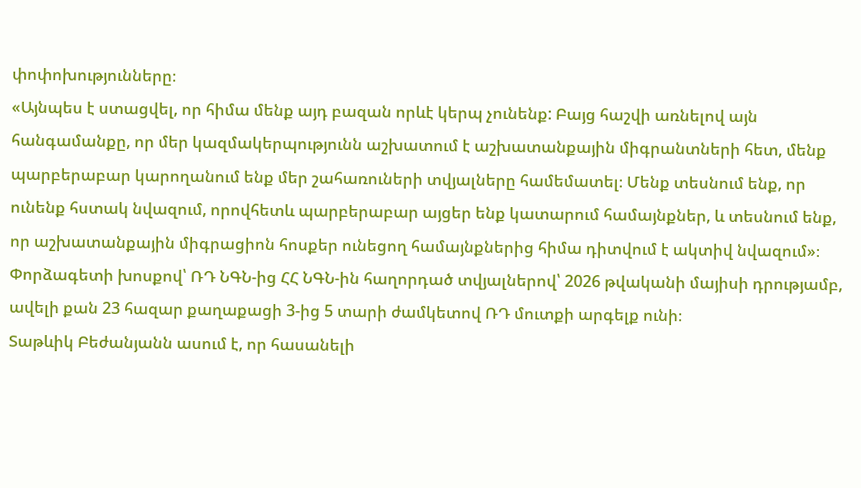փոփոխությունները։
«Այնպես է ստացվել, որ հիմա մենք այդ բազան որևէ կերպ չունենք: Բայց հաշվի առնելով այն հանգամանքը, որ մեր կազմակերպությունն աշխատում է աշխատանքային միգրանտների հետ, մենք պարբերաբար կարողանում ենք մեր շահառուների տվյալները համեմատել։ Մենք տեսնում ենք, որ ունենք հստակ նվազում, որովհետև պարբերաբար այցեր ենք կատարում համայնքներ, և տեսնում ենք, որ աշխատանքային միգրացիոն հոսքեր ունեցող համայնքներից հիմա դիտվում է ակտիվ նվազում»։
Փորձագետի խոսքով՝ ՌԴ ՆԳՆ-ից ՀՀ ՆԳՆ-ին հաղորդած տվյալներով՝ 2026 թվականի մայիսի դրությամբ, ավելի քան 23 հազար քաղաքացի 3-ից 5 տարի ժամկետով ՌԴ մուտքի արգելք ունի։
Տաթևիկ Բեժանյանն ասում է, որ հասանելի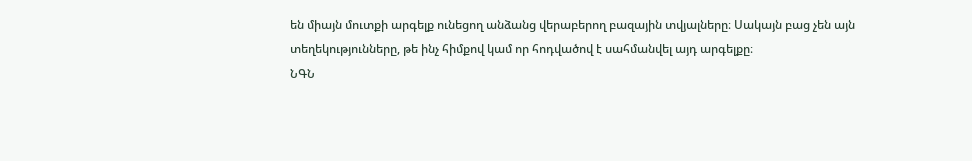են միայն մուտքի արգելք ունեցող անձանց վերաբերող բազային տվյալները։ Սակայն բաց չեն այն տեղեկությունները, թե ինչ հիմքով կամ որ հոդվածով է սահմանվել այդ արգելքը։
ՆԳՆ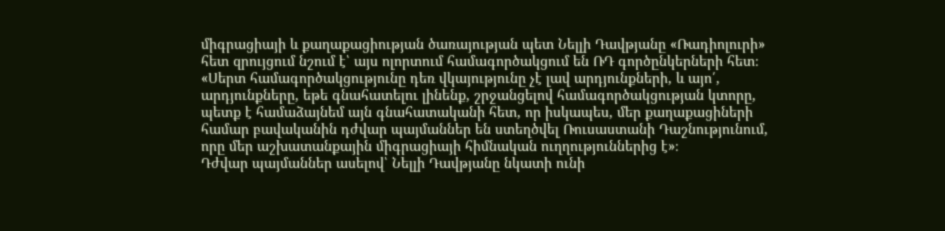միգրացիայի և քաղաքացիության ծառայության պետ Նելլի Դավթյանը «Ռադիոլուրի» հետ զրույցում նշում է՝ այս ոլորտում համագործակցում են ՌԴ գործընկերների հետ։
«Սերտ համագործակցությունը դեռ վկայությունը չէ լավ արդյունքների, և այո՛, արդյունքները, եթե գնահատելու լինենք, շրջանցելով համագործակցության կտորը, պետք է համաձայնեմ այն գնահատականի հետ, որ իսկապես, մեր քաղաքացիների համար բավականին դժվար պայմաններ են ստեղծվել Ռուսաստանի Դաշնությունում, որը մեր աշխատանքային միգրացիայի հիմնական ուղղություններից է»։
Դժվար պայմաններ ասելով՝ Նելլի Դավթյանը նկատի ունի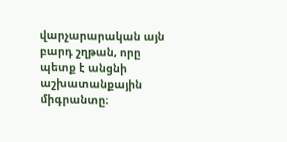վարչարարական այն բարդ շղթան, որը պետք է անցնի աշխատանքային միգրանտը։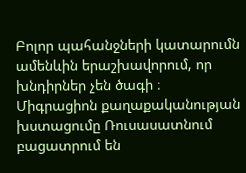Բոլոր պահանջների կատարումն ամենևին երաշխավորում, որ խնդիրներ չեն ծագի ։
Միգրացիոն քաղաքականության խստացումը Ռուսասատնում բացատրում են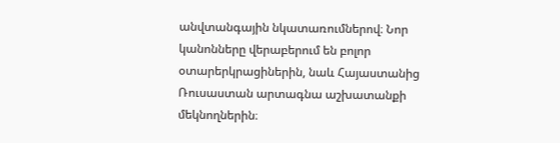անվտանգային նկատառումներով։ Նոր կանոնները վերաբերում են բոլոր օտարերկրացիներին, նաև Հայաստանից Ռուսաստան արտագնա աշխատանքի մեկնողներին։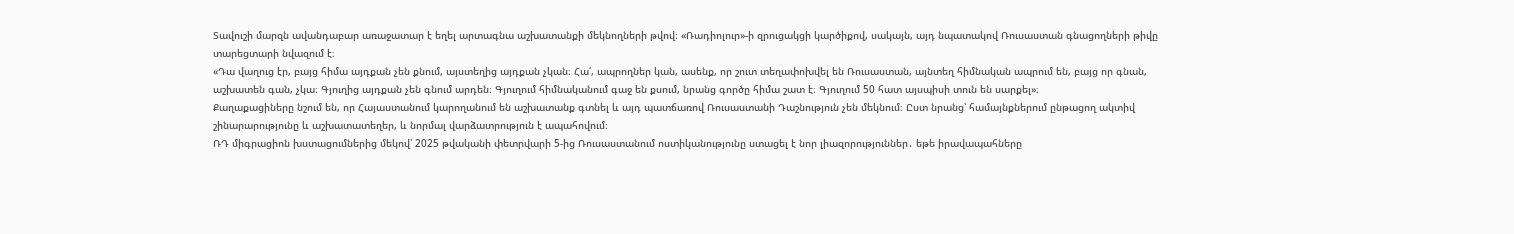Տավուշի մարզն ավանդաբար առաջատար է եղել արտագնա աշխատանքի մեկնողների թվով։ «Ռադիոլուր»-ի զրուցակցի կարծիքով, սակայն, այդ նպատակով Ռուսաստան գնացողների թիվը տարեցտարի նվազում է։
«Դա վաղուց էր, բայց հիմա այդքան չեն քնում, այստեղից այդքան չկան։ Հա՛, ապրողներ կան, ասենք, որ շուտ տեղափոխվել են Ռուսաստան, այնտեղ հիմնական ապրում են, բայց որ գնան, աշխատեն գան, չկա։ Գյուղից այդքան չեն գնում արդեն։ Գյուղում հիմնականում գաջ են քսում, նրանց գործը հիմա շատ է։ Գյուղում 50 հատ այսպիսի տուն են սարքել»։
Քաղաքացիները նշում են, որ Հայաստանում կարողանում են աշխատանք գտնել և այդ պատճառով Ռուսաստանի Դաշնություն չեն մեկնում։ Ըստ նրանց՝ համայնքներում ընթացող ակտիվ շինարարությունը և աշխատատեղեր, և նորմալ վարձատրություն է ապահովում։
ՌԴ միգրացիոն խստացումներից մեկով՝ 2025 թվականի փետրվարի 5-ից Ռուսաստանում ոստիկանությունը ստացել է նոր լիազորություններ․ եթե իրավապահները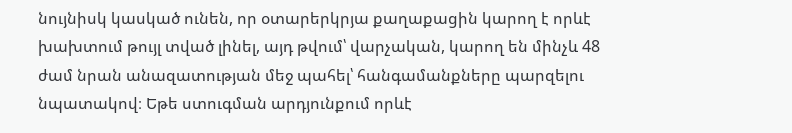նույնիսկ կասկած ունեն, որ օտարերկրյա քաղաքացին կարող է որևէ խախտում թույլ տված լինել, այդ թվում՝ վարչական, կարող են մինչև 48 ժամ նրան անազատության մեջ պահել՝ հանգամանքները պարզելու նպատակով։ Եթե ստուգման արդյունքում որևէ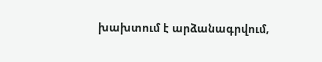խախտում է արձանագրվում,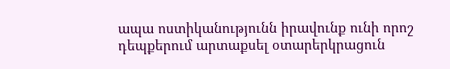ապա ոստիկանությունն իրավունք ունի որոշ դեպքերում արտաքսել օտարերկրացուն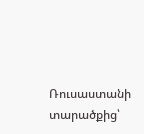Ռուսաստանի տարածքից՝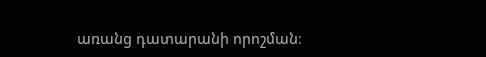առանց դատարանի որոշման։